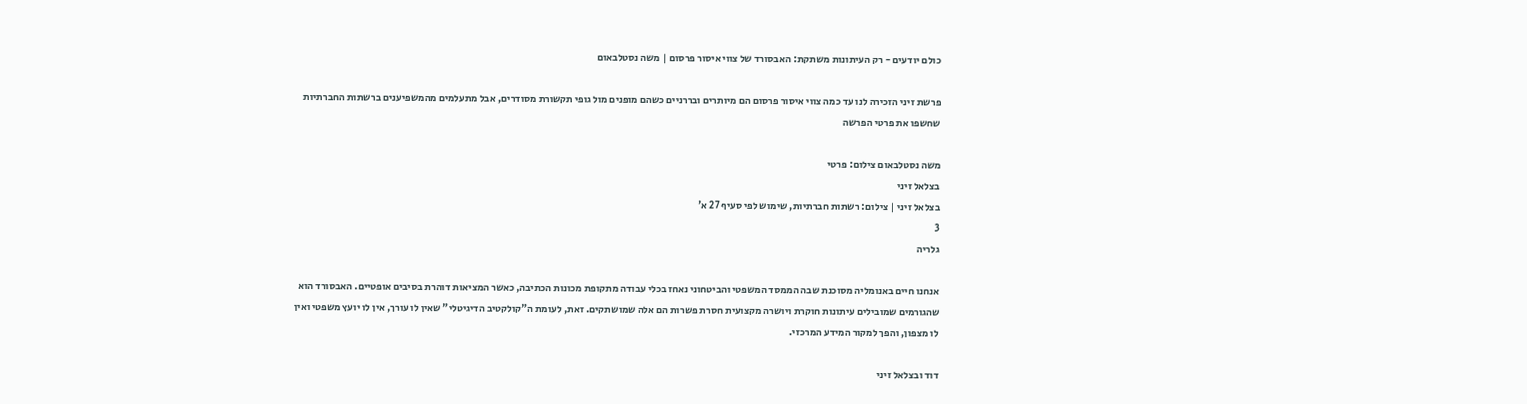כולם יודעים - רק העיתונות משתקת: האבסורד של צווי איסור פרסום | משה נסטלבאום

פרשת זיני הזכירה לנו עד כמה צווי איסור פרסום הם מיותרים ובררניים כשהם מופנים מול גופי תקשורת מסודרים, אבל מתעלמים מהמשפיענים ברשתות החברתיות שחשפו את פרטי הפרשה

משה נסטלבאום צילום: פרטי
בצלאל זיני
בצלאל זיני | צילום: רשתות חברתיות, שימוש לפי סעיף 27 א'
3
גלריה

אנחנו חיים באנומליה מסוכנת שבה הממסד המשפטי והביטחוני נאחז בכלי עבודה מתקופת מכונות הכתיבה, כאשר המציאות דוהרת בסיבים אופטיים. האבסורד הוא שהגורמים שמובילים עיתונות חוקרת ויושרה מקצועית חסרת פשרות הם אלה שמושתקים. זאת, לעומת ה"קולקטיב הדיגיטלי" שאין לו עורך, אין לו יועץ משפטי ואין לו מצפון, והפך למקור המידע המרכזי.

דוד ובצלאל זיני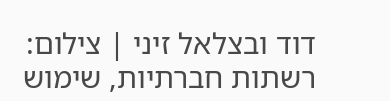דוד ובצלאל זיני | צילום: רשתות חברתיות, שימוש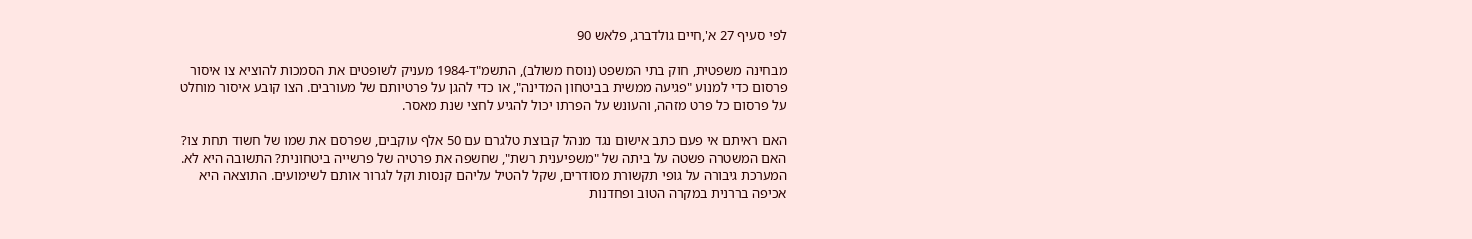לפי סעיף 27 א',חיים גולדברג, פלאש 90

מבחינה משפטית, חוק בתי המשפט (נוסח משולב), התשמ"ד-1984 מעניק לשופטים את הסמכות להוציא צו איסור פרסום כדי למנוע "פגיעה ממשית בביטחון המדינה", או כדי להגן על פרטיותם של מעורבים. הצו קובע איסור מוחלט על פרסום כל פרט מזהה, והעונש על הפרתו יכול להגיע לחצי שנת מאסר.

האם ראיתם אי פעם כתב אישום נגד מנהל קבוצת טלגרם עם 50 אלף עוקבים, שפרסם את שמו של חשוד תחת צו? האם המשטרה פשטה על ביתה של "משפיענית רשת", שחשפה את פרטיה של פרשייה ביטחונית? התשובה היא לא. המערכת גיבורה על גופי תקשורת מסודרים, שקל להטיל עליהם קנסות וקל לגרור אותם לשימועים. התוצאה היא אכיפה בררנית במקרה הטוב ופחדנות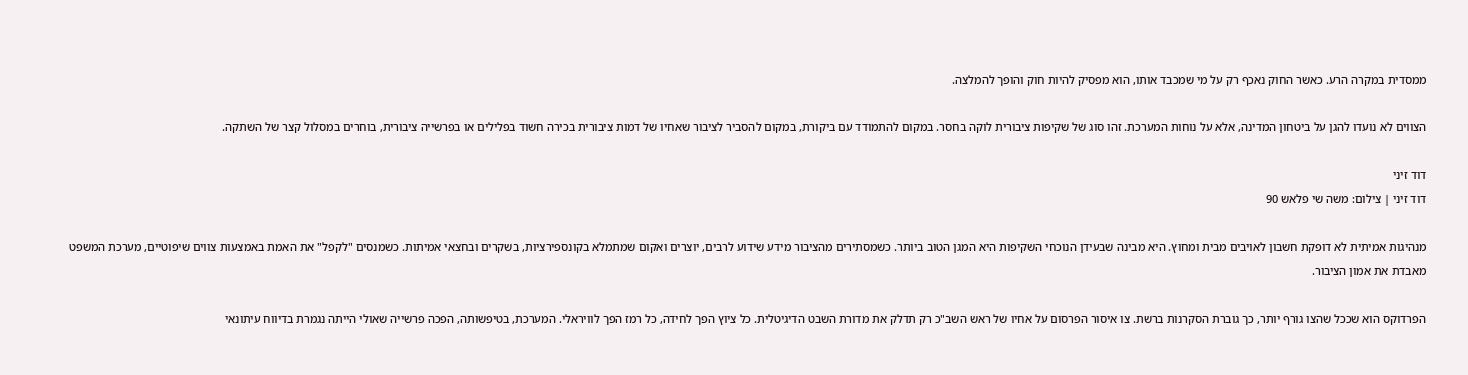ממסדית במקרה הרע. כאשר החוק נאכף רק על מי שמכבד אותו, הוא מפסיק להיות חוק והופך להמלצה.

הצווים לא נועדו להגן על ביטחון המדינה, אלא על נוחות המערכת. זהו סוג של שקיפות ציבורית לוקה בחסר. במקום להתמודד עם ביקורת, במקום להסביר לציבור שאחיו של דמות ציבורית בכירה חשוד בפלילים או בפרשייה ציבורית, בוחרים במסלול קצר של השתקה.

דוד זיני
דוד זיני | צילום: משה שי פלאש 90

מנהיגות אמיתית לא דופקת חשבון לאויבים מבית ומחוץ. היא מבינה שבעידן הנוכחי השקיפות היא המגן הטוב ביותר. כשמסתירים מהציבור מידע שידוע לרבים, יוצרים ואקום שמתמלא בקונספירציות, בשקרים ובחצאי אמיתות. כשמנסים "לקפל" את האמת באמצעות צווים שיפוטיים, מערכת המשפט מאבדת את אמון הציבור.

הפרדוקס הוא שככל שהצו גורף יותר, כך גוברת הסקרנות ברשת. צו איסור הפרסום על אחיו של ראש השב"כ רק תדלק את מדורת השבט הדיגיטלית. כל ציוץ הפך לחידה, כל רמז הפך לוויראלי. המערכת, בטיפשותה, הפכה פרשייה שאולי הייתה נגמרת בדיווח עיתונאי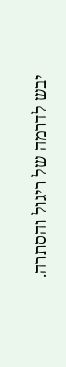יבש לדרמה של ריגול והסתרה.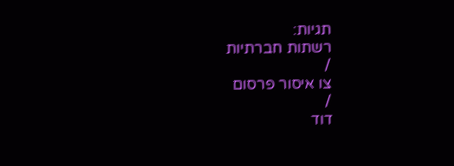תגיות:
רשתות חברתיות
/
צו איסור פרסום
/
דוד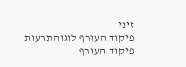זיני
פיקוד העורף לוגוהתרעות פיקוד העורף